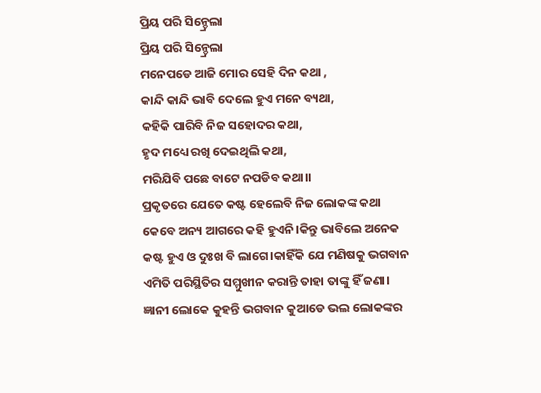ପ୍ରିୟ ପରି ସିନ୍ଡ୍ରେଲା
ପ୍ରିୟ ପରି ସିନ୍ଡ୍ରେଲା
ମନେପଡେ ଆଜି ମୋର ସେହି ଦିନ କଥା ,
କାନ୍ଦି କାନ୍ଦି ଭାବି ଦେଲେ ହୁଏ ମନେ ବ୍ୟଥା,
କହିକି ପାରିବି ନିଜ ସହୋଦର କଥା,
ହୃଦ ମଧ୍ୟେ ରଖି ଦେଇଥିଲି କଥା,
ମରିଯିବି ପଛେ ବାଟେ ନପଡିବ କଥା।।
ପ୍ରକୃତରେ ଯେତେ କଷ୍ଟ ହେଲେବି ନିଜ ଲୋକଙ୍କ କଥା କେବେ ଅନ୍ୟ ଆଗରେ କହି ହୁଏନି।କିନ୍ତୁ ଭାବିଲେ ଅନେକ କଷ୍ଟ ହୁଏ ଓ ଦୁଃଖ ବି ଲାଗେ।କାହିଁକି ଯେ ମଣିଷକୁ ଭଗବାନ ଏମିତି ପରିସ୍ଥିତିର ସମ୍ମୁଖୀନ କରାନ୍ତି ତାହା ତାଙ୍କୁ ହିଁ ଜଣା।
ଜ୍ଞାନୀ ଲୋକେ କୁହନ୍ତି ଭଗବାନ କୁଆଡେ ଭଲ ଲୋକଙ୍କର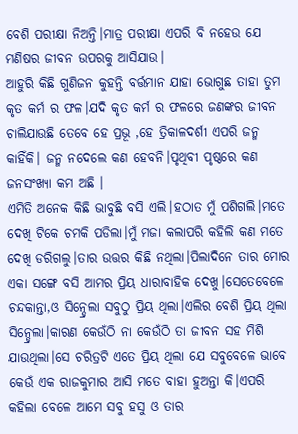ବେଶି ପରୀକ୍ଷା ନିଅନ୍ତି।ମାତ୍ର ପରୀକ୍ଷା ଏପରି ବି ନହେଉ ଯେ ମଣିଷର ଜୀବନ ଉପରକୁ ଆସିଯାଉ।
ଆହୁରି କିଛି ଗୁଣିଜନ କୁହନ୍ତି ବର୍ତ୍ତମାନ ଯାହା ଭୋଗୁଛ ତାହା ତୁମ କୃତ କର୍ମ ର ଫଳ।ଯଦି କୃତ କର୍ମ ର ଫଳରେ ଜଣଙ୍କର ଜୀବନ ଚାଲିଯାଉଛି ତେବେ ହେ ପ୍ରଭୂ ,ହେ ତ୍ରିକାଳଦର୍ଶୀ ଏପରି ଜନ୍ମ କାହିଁକି। ଜନ୍ମ ନଦେଲେ କଣ ହେବନି।ପୃଥିବୀ ପୃଷ୍ଠରେ କଣ ଜନସଂଖ୍ୟା କମ ଅଛି ।
ଏମିତି ଅନେକ କିଛି ଭାବୁଛି ବସି ଏଲି।ହଠାତ ମୁଁ ପଶିଗଲି।ମତେ ଦେଖି ଟିକେ ଚମକି ପଡିଲା।ମୁଁ ମଜା କଲାପରି କହିଲି କଣ ମତେ ଦେଖି ଡରିଗଲୁ।ତାର ଉତ୍ତର କିଛି ନଥିଲା।ପିଲାଦିନେ ତାର ମୋର ଏକା ସଙ୍ଗେ ବସି ଆମର ପ୍ରିୟ ଧାରାବାହିକ ଦେଖୁ।ସେତେବେଳେ ଚନ୍ଦକାନ୍ତା,ଓ ସିନ୍ଡ୍ରେଲା ସବୁଠୁ ପ୍ରିୟ ଥିଲା।ଏଲିର ବେଶି ପ୍ରିୟ ଥିଲା ସିନ୍ଡ୍ରେଲା।କାରଣ କେଉଁଠି ନା କେଉଁଠି ତା ଜୀବନ ସହ ମିଶି ଯାଉଥିଲା।ସେ ଚରିତ୍ରଟି ଏତେ ପ୍ରିୟ ଥିଲା ଯେ ସବୁବେଳେ ଭାବେ କେଉଁ ଏକ ରାଜକୁମାର ଆସି ମତେ ବାହା ହୁଅନ୍ତା କି।ଏପରି କହିଲା ବେଳେ ଆମେ ସବୁ ହସୁ ଓ ତାର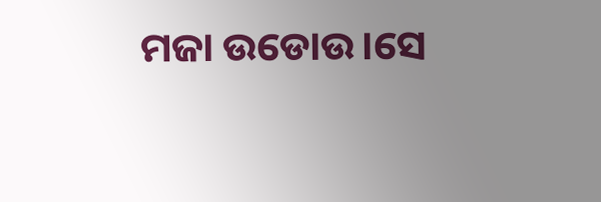ମଜା ଉଡୋଉ।ସେ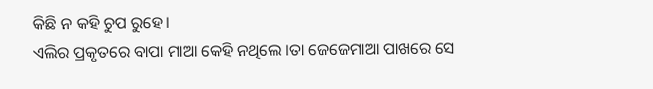କିଛି ନ କହି ଚୁପ ରୁହେ।
ଏଲିର ପ୍ରକୃତରେ ବାପା ମାଆ କେହି ନଥିଲେ ।ତା ଜେଜେମାଆ ପାଖରେ ସେ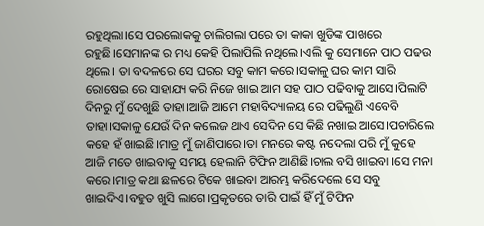ରହୁଥିଲା।ସେ ପରଲୋକକୁ ଚାଲିଗଲା ପରେ ତା କାକା ଖୁଡିଙ୍କ ପାଖରେ ରହୁଛି।ସେମାନଙ୍କ ର ମଧ୍ୟ କେହି ପିଲାପିଲି ନଥିଲେ।ଏଲି କୁ ସେମାନେ ପାଠ ପଢଉ ଥିଲେ। ତା ବଦଳରେ ସେ ଘରର ସବୁ କାମ କରେ।ସକାଳୁ ଘର କାମ ସାରି ରୋଷେଇ ରେ ସାହାଯ୍ୟ କରି ନିଜେ ଖାଇ ଆମ ସହ ପାଠ ପଢିବାକୁ ଆସେ।ପିଲାଟି ଦିନରୁ ମୁଁ ଦେଖୁଛି ତାହା।ଆଜି ଆମେ ମହାବିଦ୍ୟାଳୟ ରେ ପଢିଲୁଣି ଏବେବି ତାହା।ସକାଳୁ ଯେଉଁ ଦିନ କଲେଜ ଥାଏ ସେଦିନ ସେ କିଛି ନଖାଇ ଆସେ।ପଚାରିଲେ କହେ ହଁ ଖାଇଛି।ମାତ୍ର ମୁଁ ଜାଣିପାରେ।ତା ମନରେ କଷ୍ଟ ନଦେଲା ପରି ମୁଁ କୁହେ ଆଜି ମତେ ଖାଇବାକୁ ସମୟ ହେଲାନି ଟିଫିନ ଆଣିଛି।ଚାଲ ବସି ଖାଇବା ।ସେ ମନା କରେ।ମାତ୍ର କଥା ଛଳରେ ଟିକେ ଖାଇବା ଆରମ୍ଭ କରିଦେଲେ ସେ ସବୁ ଖାଇଦିଏ।ବହୁତ ଖୁସି ଲାଗେ।ପ୍ରକୃତରେ ତାରି ପାଇଁ ହିଁ ମୁଁ ଟିଫିନ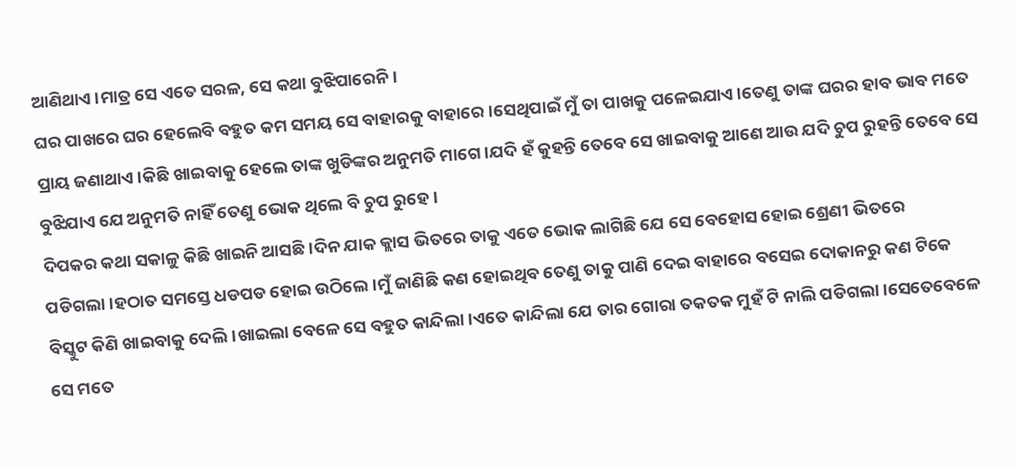ଆଣିଥାଏ।ମାତ୍ର ସେ ଏତେ ସରଳ, ସେ କଥା ବୁଝିପାରେନି।
ଘର ପାଖରେ ଘର ହେଲେବି ବହୁତ କମ ସମୟ ସେ ବାହାରକୁ ବାହାରେ।ସେଥିପାଇଁ ମୁଁ ତା ପାଖକୁ ପଳେଇଯାଏ।ତେଣୁ ତାଙ୍କ ଘରର ହାବ ଭାବ ମତେ ପ୍ରାୟ ଜଣାଥାଏ।କିଛି ଖାଇବାକୁ ହେଲେ ତାଙ୍କ ଖୁଡିଙ୍କର ଅନୁମତି ମାଗେ ।ଯଦି ହଁ କୁହନ୍ତି ତେବେ ସେ ଖାଇବାକୁ ଆଣେ ଆଉ ଯଦି ଚୁପ ରୁହନ୍ତି ତେବେ ସେ ବୁଝିଯାଏ ଯେ ଅନୁମତି ନାହିଁ ତେଣୁ ଭୋକ ଥିଲେ ବି ଚୁପ ରୁହେ।
ଦିପକର କଥା ସକାଳୁ କିଛି ଖାଇନି ଆସଛି।ଦିନ ଯାକ କ୍ଲାସ ଭିତରେ ତାକୁ ଏତେ ଭୋକ ଲାଗିଛି ଯେ ସେ ବେହୋସ ହୋଇ ଶ୍ରେଣୀ ଭିତରେ ପଡିଗଲା।ହଠାତ ସମସ୍ତେ ଧଡପଡ ହୋଇ ଉଠିଲେ।ମୁଁ ଜାଣିଛି କଣ ହୋଇଥିବ ତେଣୁ ତାକୁ ପାଣି ଦେଇ ବାହାରେ ବସେଇ ଦୋକାନରୁ କଣ ଟିକେ ବିସ୍କୁଟ କିଣି ଖାଇବାକୁ ଦେଲି।ଖାଇଲା ବେଳେ ସେ ବହୁତ କାନ୍ଦିଲା।ଏତେ କାନ୍ଦିଲା ଯେ ତାର ଗୋରା ତକତକ ମୁହଁ ଟି ନାଲି ପଡିଗଲା।ସେତେବେଳେ ସେ ମତେ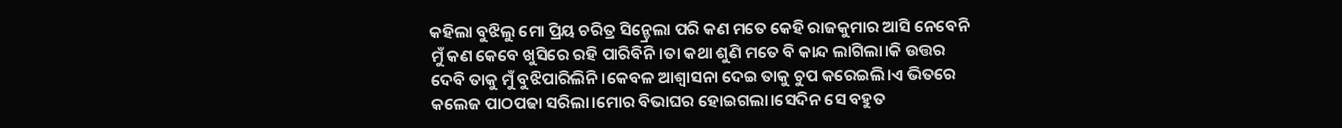କହିଲା ବୁଝିଲୁ ମୋ ପ୍ରିୟ ଚରିତ୍ର ସିନ୍ଡ୍ରେଲା ପରି କଣ ମତେ କେହି ରାଜକୁମାର ଆସି ନେବେନି ମୁଁ କଣ କେବେ ଖୁସିରେ ରହି ପାରିବିନି।ତା କଥା ଶୁଣି ମତେ ବି କାନ୍ଦ ଲାଗିଲା।କି ଉତ୍ତର ଦେବି ତାକୁ ମୁଁ ବୁଝିପାରିଲିନି।କେବଳ ଆଶ୍ୱାସନା ଦେଇ ତାକୁ ଚୁପ କରେଇଲି।ଏ ଭିତରେ କଲେଜ ପାଠପଢା ସରିଲା।ମୋର ବିଭାଘର ହୋଇଗଲା।ସେଦିନ ସେ ବହୁତ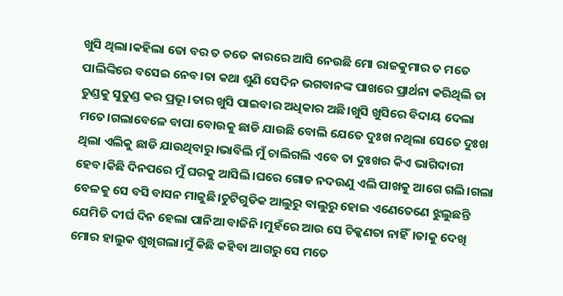ଖୁସି ଥିଲା।କହିଲା ତୋ ବର ତ ତତେ କାରରେ ଆସି ନେଉଛି ମୋ ରାଜକୁମାର ତ ମତେ ପାଲିଙ୍କିରେ ବସେଇ ନେବ।ତା କଥା ଶୁଣି ସେଦିନ ଭଗବାନଙ୍କ ପାଖରେ ପ୍ରାର୍ଥନା କରିଥିଲି ତା ତୁଣ୍ଡକୁ ସୁତୁଣ୍ଡ କର ପ୍ରଭୂ।ତାର ଖୁସି ପାଇବାର ଅଧିକାର ଅଛି।ଖୁସି ଖୁସିରେ ବିଦାୟ ଦେଲା ମତେ।ଗଲାବେଳେ ବାପା ବୋଉକୁ ଛାଡି ଯାଉଛି ବୋଲି ଯେତେ ଦୁଃଖ ନଥିଲା ସେତେ ଦୁଃଖ ଥିଲା ଏଲିକୁ ଛାଡି ଯାଉଥିବାରୁ।ଭାବିଲି ମୁଁ ଚାଲିଗଲି ଏବେ ତା ଦୁଃଖର କିଏ ଭାଗିଦାରୀ ହେବ।କିଛି ଦିନପରେ ମୁଁ ଘରକୁ ଆସିଲି।ଘରେ ଗୋଡ ନଦଉଣୁ ଏଲି ପାଖକୁ ଆଗେ ଗଲି।ଗଲା ବେଳକୁ ସେ ବସି ବାସନ ମାଜୁଛି।ଚୁଟିଗୁଡିକ ଆଲୁରୁ ବାଲୁରୁ ହୋଇ ଏଣେତେଣେ ଝୁଲୁଛନ୍ତି ଯେମିତି ଦୀର୍ଘ ଦିନ ହେଲା ପାନିଆ ବାଜିନି।ମୁହଁରେ ଆଉ ସେ ଚିକ୍କଣତା ନାହିଁ।ତାକୁ ଦେଖି ମୋର ହାଲୁକ ଶୁଖିଗଲା।ମୁଁ କିଛି କହିବା ଆଗରୁ ସେ ମତେ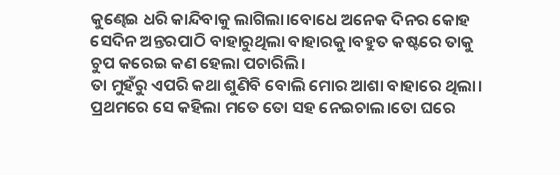କୁଣ୍ଢେଇ ଧରି କାନ୍ଦିବାକୁ ଲାଗିଲା।ବୋଧେ ଅନେକ ଦିନର କୋହ ସେଦିନ ଅନ୍ତରପାଠି ବାହାରୁଥିଲା ବାହାରକୁ।ବହୁତ କଷ୍ଟରେ ତାକୁ ଚୁପ କରେଇ କଣ ହେଲା ପଚାରିଲି।
ତା ମୁହଁରୁ ଏପରି କଥା ଶୁଣିବି ବୋଲି ମୋର ଆଶା ବାହାରେ ଥିଲା।
ପ୍ରଥମରେ ସେ କହିଲା ମତେ ତୋ ସହ ନେଇଚାଲ।ତୋ ଘରେ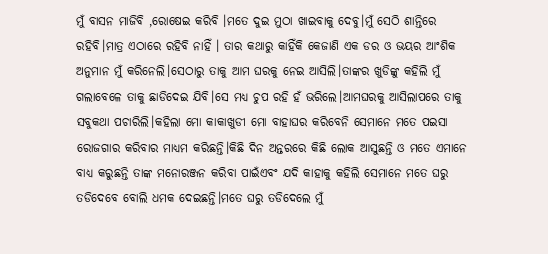ମୁଁ ବାସନ ମାଜିବି ,ରୋଷେଇ କରିବି ।ମତେ ଦୁଇ ମୁଠା ଖାଇବାକୁ ଦେବୁ।ମୁଁ ସେଠି ଶାନ୍ତିରେ ରହିବି।ମାତ୍ର ଏଠାରେ ରହିବି ନାହିଁ । ତାର କଥାରୁ କାହିଁକି କେଜାଣି ଏକ ଡର ଓ ଭୟର ଆଂଶିକ ଅନୁମାନ ମୁଁ କରିନେଲି।ସେଠାରୁ ତାକୁ ଆମ ଘରକୁ ନେଇ ଆସିଲି।ତାଙ୍କର ଖୁଡିଙ୍କୁ କହିଲି ମୁଁ ଗଲାବେଳେ ତାକୁ ଛାଡିଦେଇ ଯିବି।ସେ ମଧ୍ୟ ଚୁପ ରହି ହଁ ଭରିଲେ।ଆମଘରକୁ ଆସିଲାପରେ ତାକୁ ସବୁକଥା ପଚାରିଲି।କହିଲା ମୋ କାକାଖୁଡୀ ମୋ ବାହାଘର କରିବେନି ସେମାନେ ମତେ ପଇସା ରୋଜଗାର କରିବାର ମାଧ୍ୟମ କରିଛନ୍ତି।କିଛି ଦିନ ଅନ୍ତରରେ କିଛି ଲୋକ ଆସୁଛନ୍ତି ଓ ମତେ ଏମାନେ ବାଧ୍ୟ କରୁଛନ୍ତି ତାଙ୍କ ମନୋରଞ୍ଜନ କରିବା ପାଇଁଏବଂ ଯଦି କାହାକୁ କହିଲି ସେମାନେ ମତେ ଘରୁ ତଡିଦେବେ ବୋଲି ଧମକ ଦେଇଛନ୍ତି।ମତେ ଘରୁ ତଡିଦେଲେ ମୁଁ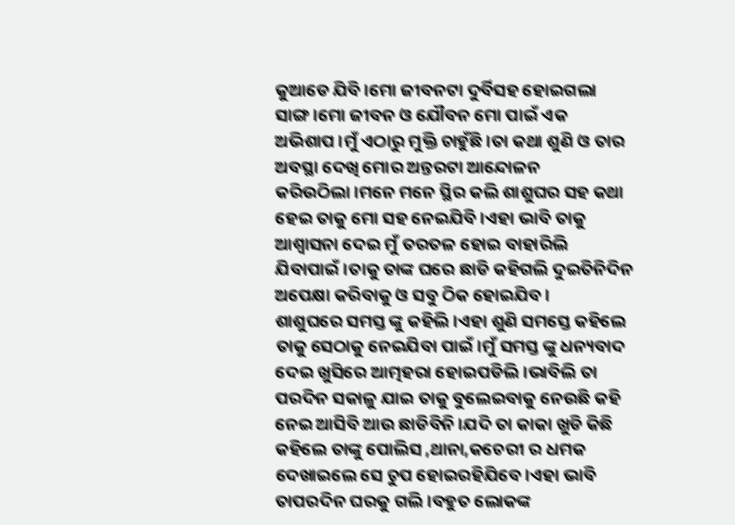କୁଆଡେ ଯିବି।ମୋ ଜୀବନଟା ଦୁର୍ବିସହ ହୋଇଗଲା ସାଙ୍ଗ।ମୋ ଜୀବନ ଓ ଯୌବନ ମୋ ପାଇଁ ଏକ ଅଭିଶାପ।ମୁଁ ଏଠାରୁ ମୁକ୍ତି ଚାହୁଁଛି।ତା କଥା ଶୁଣି ଓ ତାର ଅବସ୍ଥା ଦେଖି ମୋର ଅନ୍ତରଟା ଆନ୍ଦୋଳନ କରିଉଠିଲା।ମନେ ମନେ ସ୍ଥିର କଲି ଶାଶୁଘର ସହ କଥା ହେଇ ତାକୁ ମୋ ସହ ନେଇଯିବି।ଏହା ଭାବି ତାକୁ ଆଶ୍ୱାସନା ଦେଇ ମୁଁ ତରତଳ ହୋଇ ବାହାରିଲି ଯିବାପାଇଁ।ତାକୁ ତାଙ୍କ ଘରେ ଛାଡି କହିଗଲି ଦୁଇତିନିଦିନ ଅପେକ୍ଷା କରିବାକୁ ଓ ସବୁ ଠିକ ହୋଇଯିବ।
ଶାଶୁଘରେ ସମସ୍ତ ଙ୍କୁ କହିଲି ।ଏହା ଶୁଣି ସମସ୍ତେ କହିଲେ ତାକୁ ସେଠାକୁ ନେଇଯିବା ପାଇଁ।ମୁଁ ସମସ୍ତ ଙ୍କୁ ଧନ୍ୟବାଦ ଦେଇ ଖୁସିରେ ଆତ୍ମହରା ହୋଇପଡିଲି।ଭାବିଲି ତା ପରଦିନ ସକାଳୁ ଯାଇ ତାକୁ ବୁଲେଇବାକୁ ନେଉଛି କହି ନେଇ ଆସିବି ଆଉ ଛାଡିବିନି ।ଯଦି ତା କାକା ଖୁଡି କିଛି କହିଲେ ତାଙ୍କୁ ପୋଲିସ ,ଥାନା,କଚେରୀ ର ଧମକ ଦେଖାଇଲେ ସେ ଚୁପ ହୋଇରହିଯିବେ।ଏହା ଭାବି ତାପରଦିନ ଘରକୁ ଗଲି ।ବହୁତ ଲୋକଙ୍କ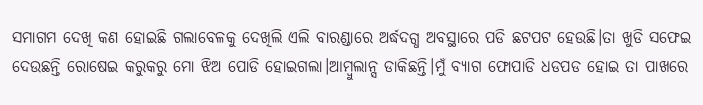ସମାଗମ ଦେଖି କଣ ହୋଇଛି ଗଲାବେଳକୁ ଦେଖିଲି ଏଲି ବାରଣ୍ଡାରେ ଅର୍ଦ୍ଧଦଗ୍ଧ ଅବସ୍ଥାରେ ପଡି ଛଟପଟ ହେଉଛି।ତା ଖୁଡି ସଫେଇ ଦେଉଛନ୍ତି ରୋଷେଇ କରୁକରୁ ମୋ ଝିଅ ପୋଡି ହୋଇଗଲା।ଆମ୍ବୁଲାନ୍ସ ଡାକିଛନ୍ତି।ମୁଁ ବ୍ୟାଗ ଫୋପାଡି ଧଡପଡ ହୋଇ ତା ପାଖରେ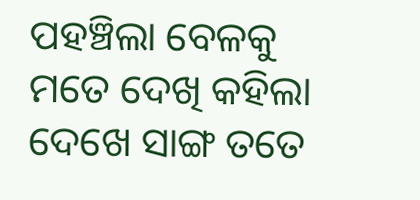ପହଞ୍ଚିଲା ବେଳକୁ ମତେ ଦେଖି କହିଲା ଦେଖେ ସାଙ୍ଗ ତତେ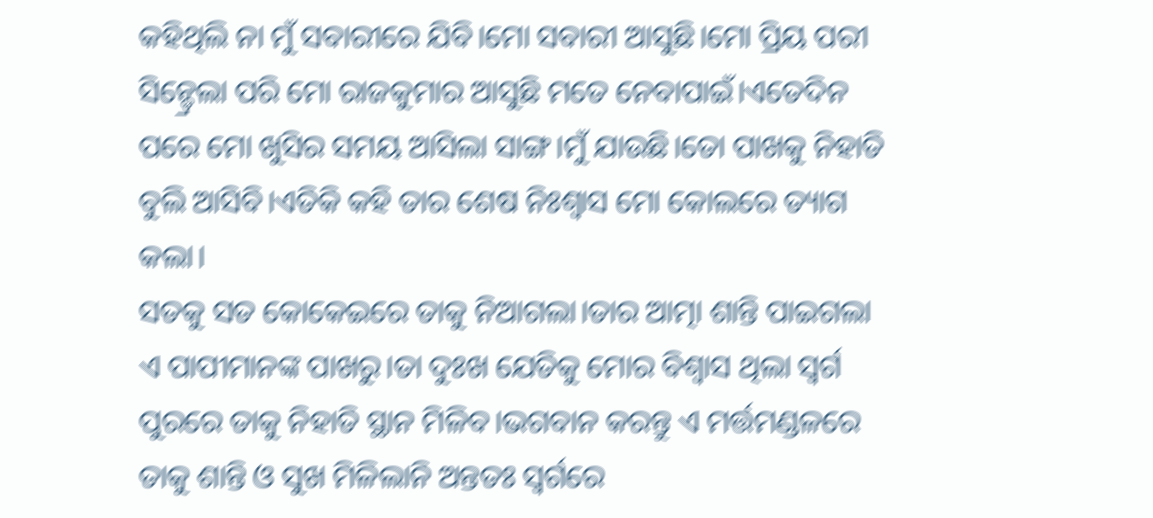କହିଥିଲି ନା ମୁଁ ସବାରୀରେ ଯିବି।ମୋ ସବାରୀ ଆସୁଛି।ମୋ ପ୍ରିୟ ପରୀ ସିନ୍ଡ୍ରେଲା ପରି ମୋ ରାଜକୁମାର ଆସୁଛି ମତେ ନେବାପାଇଁ।ଏତେଦିନ ପରେ ମୋ ଖୁସିର ସମୟ ଆସିଲା ସାଙ୍ଗ।ମୁଁ ଯାଉଛି।ତୋ ପାଖକୁ ନିହାତି ବୁଲି ଆସିବି।ଏତିକି କହି ତାର ଶେଷ ନିଃଶ୍ବାସ ମୋ କୋଲରେ ତ୍ୟାଗ କଲା।
ସତକୁ ସତ କୋକେଇରେ ତାକୁ ନିଆଗଲା।ତାର ଆତ୍ମା ଶାନ୍ତି ପାଇଗଲା ଏ ପାପୀମାନଙ୍କ ପାଖରୁ।ତା ଦୁଃଖ ଯେତିକୁ ମୋର ବିଶ୍ୱାସ ଥିଲା ସ୍ୱର୍ଗ ପୁରରେ ତାକୁ ନିହାତି ସ୍ଥାନ ମିଳିବ।ଭଗବାନ କରନ୍ତୁ ଏ ମର୍ତ୍ତମଣ୍ଡଳରେ ତାକୁ ଶାନ୍ତି ଓ ସୁଖ ମିଳିଲାନି ଅନ୍ତତଃ ସ୍ୱର୍ଗରେ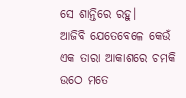ସେ ଶାନ୍ତିରେ ରହୁ।
ଆଜିବି ଯେତେବେଳେ କେଉଁ ଏକ ତାରା ଆକାଶରେ ଚମକି ଉଠେ ମତେ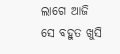ଲାଗେ ଆଜି ସେ ବହୁତ ଖୁସି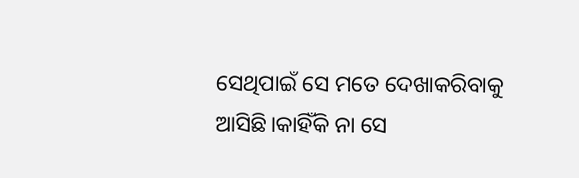ସେଥିପାଇଁ ସେ ମତେ ଦେଖାକରିବାକୁ ଆସିଛି।କାହିଁକି ନା ସେ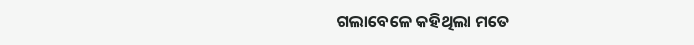ଗଲାବେଳେ କହିଥିଲା ମତେ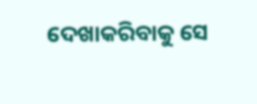ଦେଖାକରିବାକୁ ସେ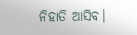ନିହାତି ଆସିବ।